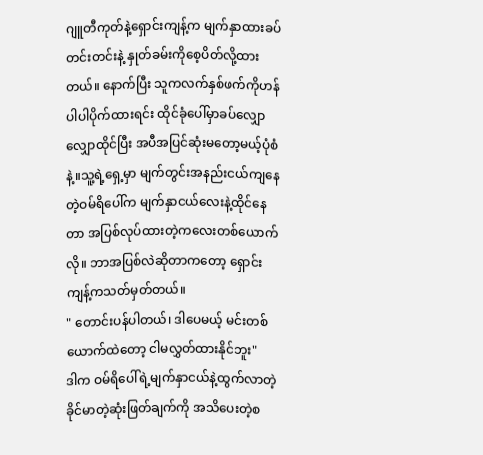ဂျူတီကုတ်နဲ့ရှောင်းကျန့်က မျက်နှာထားခပ်တင်းတင်းနဲ့ နှုတ်ခမ်းကိုစေ့ပိတ်လို့ထားတယ်။ နောက်ပြီး သူကလက်နှစ်ဖက်ကိုဟန်ပါပါပိုက်ထားရင်း ထိုင်ခုံပေါ်မှာခပ်လျှောလျှောထိုင်ပြီး အပီအပြင်ဆုံးမတော့မယ့်ပုံစံနဲ့။သူ့ရဲ့ရှေ့မှာ မျက်တွင်းအနည်းငယ်ကျနေတဲ့ဝမ်ရိပေါ်က မျက်နှာငယ်လေးနဲ့ထိုင်နေတာ အပြစ်လုပ်ထားတဲ့ကလေးတစ်ယောက်လို။ ဘာအပြစ်လဲဆိုတာကတော့ ရှောင်းကျန့်ကသတ်မှတ်တယ်။
" တောင်းပန်ပါတယ်၊ ဒါပေမယ့် မင်းတစ်ယောက်ထဲတော့ ငါမလွှတ်ထားနိုင်ဘူး"
ဒါက ဝမ်ရိပေါ်ရဲ့မျက်နှာငယ်နဲ့ထွက်လာတဲ့ ခိုင်မာတဲ့ဆုံးဖြတ်ချက်ကို အသိပေးတဲ့စ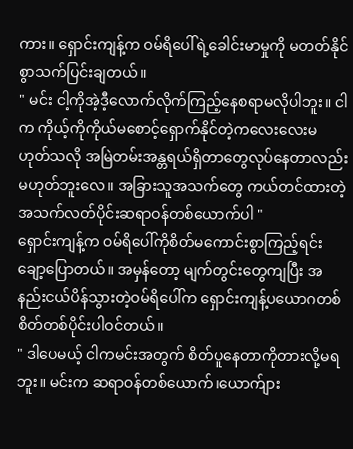ကား။ ရှောင်းကျန့်က ဝမ်ရိပေါ်ရဲ့ခေါင်းမာမှုကို မတတ်နိုင်စွာသက်ပြင်းချတယ်။
" မင်း ငါ့ကိုအဲ့ဒီ့လောက်လိုက်ကြည့်နေစရာမလိုပါဘူး။ ငါက ကိုယ့်ကိုကိုယ်မစောင့်ရှောက်နိုင်တဲ့ကလေးလေးမဟုတ်သလို အမြဲတမ်းအန္တရယ်ရှိတာတွေလုပ်နေတာလည်း မဟုတ်ဘူးလေ။ အခြားသူအသက်တွေ ကယ်တင်ထားတဲ့အသက်လတ်ပိုင်းဆရာဝန်တစ်ယောက်ပါ "
ရှောင်းကျန့်က ဝမ်ရိပေါ်ကိုစိတ်မကောင်းစွာကြည့်ရင်း ချော့ပြောတယ်။ အမှန်တော့ မျက်တွင်းတွေကျပြီး အနည်းငယ်ပိန်သွားတဲ့ဝမ်ရိပေါ်က ရှောင်းကျန့်ပယောဂတစ်စိတ်တစ်ပိုင်းပါဝင်တယ်။
" ဒါပေမယ့် ငါကမင်းအတွက် စိတ်ပူနေတာကိုတားလို့မရဘူး။ မင်းက ဆရာဝန်တစ်ယောက်၊ယောက်ျား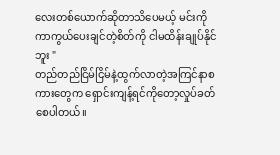လေးတစ်ယောက်ဆိုတာသိပေမယ့် မင်းကိုကာကွယ်ပေးချင်တဲ့စိတ်ကို ငါမထိန်းချုပ်နိုင်ဘူး "
တည်တည်ငြိမ်ငြိမ်နဲ့ထွက်လာတဲ့အကြင်နာစကားတွေက ရှောင်းကျန့်ရင်ကိုတော့လှုပ်ခတ်စေပါတယ်။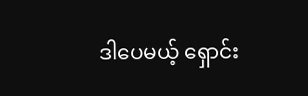ဒါပေမယ့် ရှောင်း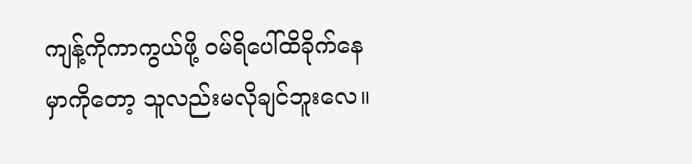ကျန့်ကိုကာကွယ်ဖို့ ဝမ်ရိပေါ်ထိခိုက်နေမှာကိုတော့ သူလည်းမလိုချင်ဘူးလေ။